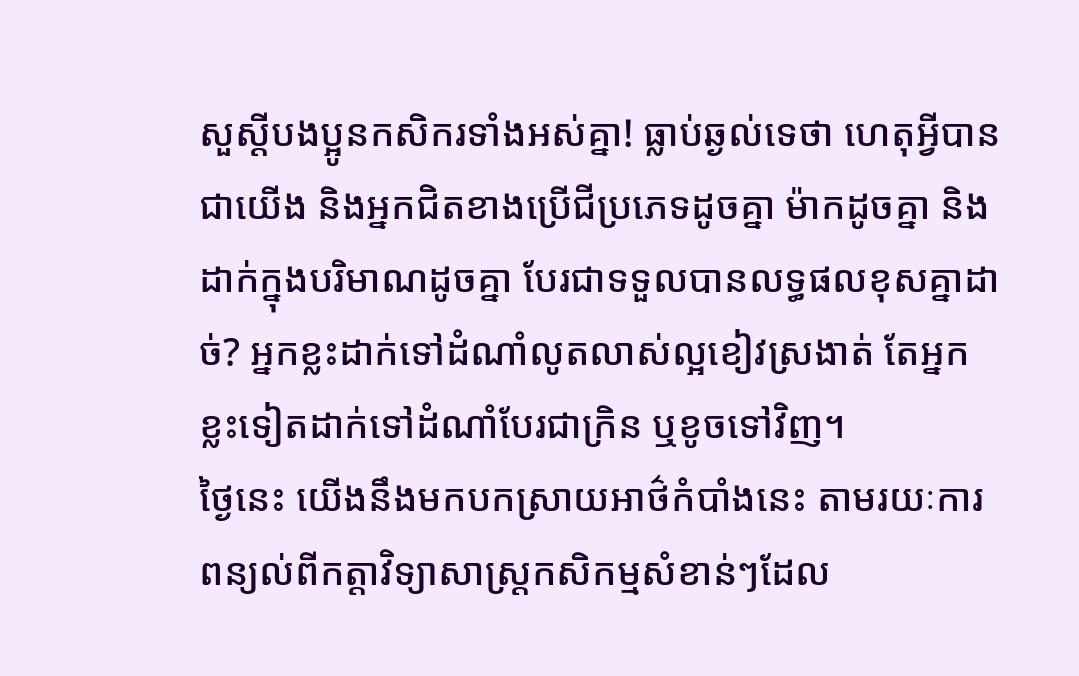សួស្តីបងប្អូនកសិករទាំងអស់គ្នា! ធ្លាប់ឆ្ងល់ទេថា ហេតុអ្វីបានជាយើង និងអ្នកជិតខាងប្រើជីប្រភេទដូចគ្នា ម៉ាកដូចគ្នា និងដាក់ក្នុងបរិមាណដូចគ្នា បែរជាទទួលបានលទ្ធផលខុសគ្នាដាច់? អ្នកខ្លះដាក់ទៅដំណាំលូតលាស់ល្អខៀវស្រងាត់ តែអ្នកខ្លះទៀតដាក់ទៅដំណាំបែរជាក្រិន ឬខូចទៅវិញ។
ថ្ងៃនេះ យើងនឹងមកបកស្រាយអាថ៌កំបាំងនេះ តាមរយៈការពន្យល់ពីកត្តាវិទ្យាសាស្ត្រកសិកម្មសំខាន់ៗដែល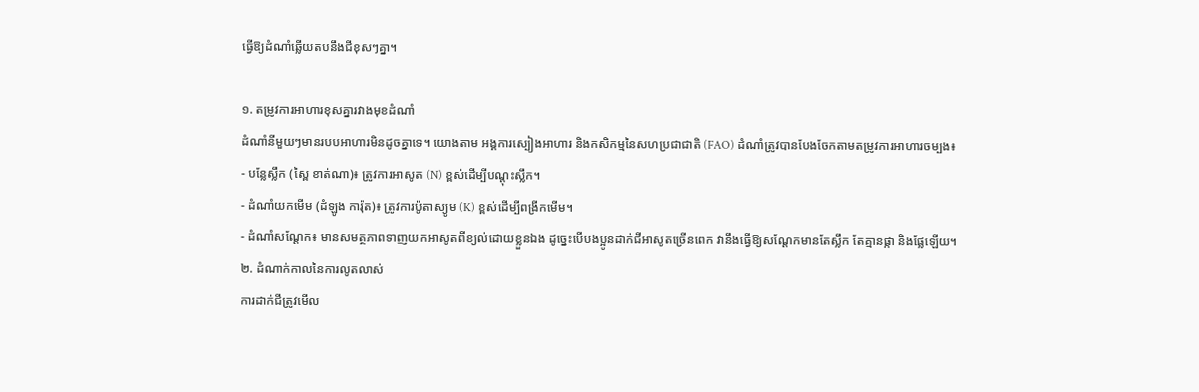ធ្វើឱ្យដំណាំឆ្លើយតបនឹងជីខុសៗគ្នា។

១. តម្រូវការអាហារខុសគ្នារវាងមុខដំណាំ
ដំណាំនីមួយៗមានរបបអាហារមិនដូចគ្នាទេ។ យោងតាម អង្គការស្បៀងអាហារ និងកសិកម្មនៃសហប្រជាជាតិ (FAO) ដំណាំត្រូវបានបែងចែកតាមតម្រូវការអាហារចម្បង៖
- បន្លែស្លឹក (ស្ពៃ ខាត់ណា)៖ ត្រូវការអាសូត (N) ខ្ពស់ដើម្បីបណ្ដុះស្លឹក។
- ដំណាំយកមើម (ដំឡូង ការ៉ុត)៖ ត្រូវការប៉ូតាស្យូម (K) ខ្ពស់ដើម្បីពង្រីកមើម។
- ដំណាំសណ្ដែក៖ មានសមត្ថភាពទាញយកអាសូតពីខ្យល់ដោយខ្លួនឯង ដូច្នេះបើបងប្អូនដាក់ជីអាសូតច្រើនពេក វានឹងធ្វើឱ្យសណ្ដែកមានតែស្លឹក តែគ្មានផ្កា និងផ្លែឡើយ។
២. ដំណាក់កាលនៃការលូតលាស់
ការដាក់ជីត្រូវមើល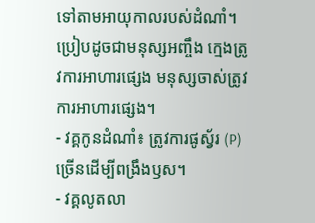ទៅតាមអាយុកាលរបស់ដំណាំ។ ប្រៀបដូចជាមនុស្សអញ្ចឹង ក្មេងត្រូវការអាហារផ្សេង មនុស្សចាស់ត្រូវការអាហារផ្សេង។
- វគ្គកូនដំណាំ៖ ត្រូវការផូស្វ័រ (P) ច្រើនដើម្បីពង្រឹងឫស។
- វគ្គលូតលា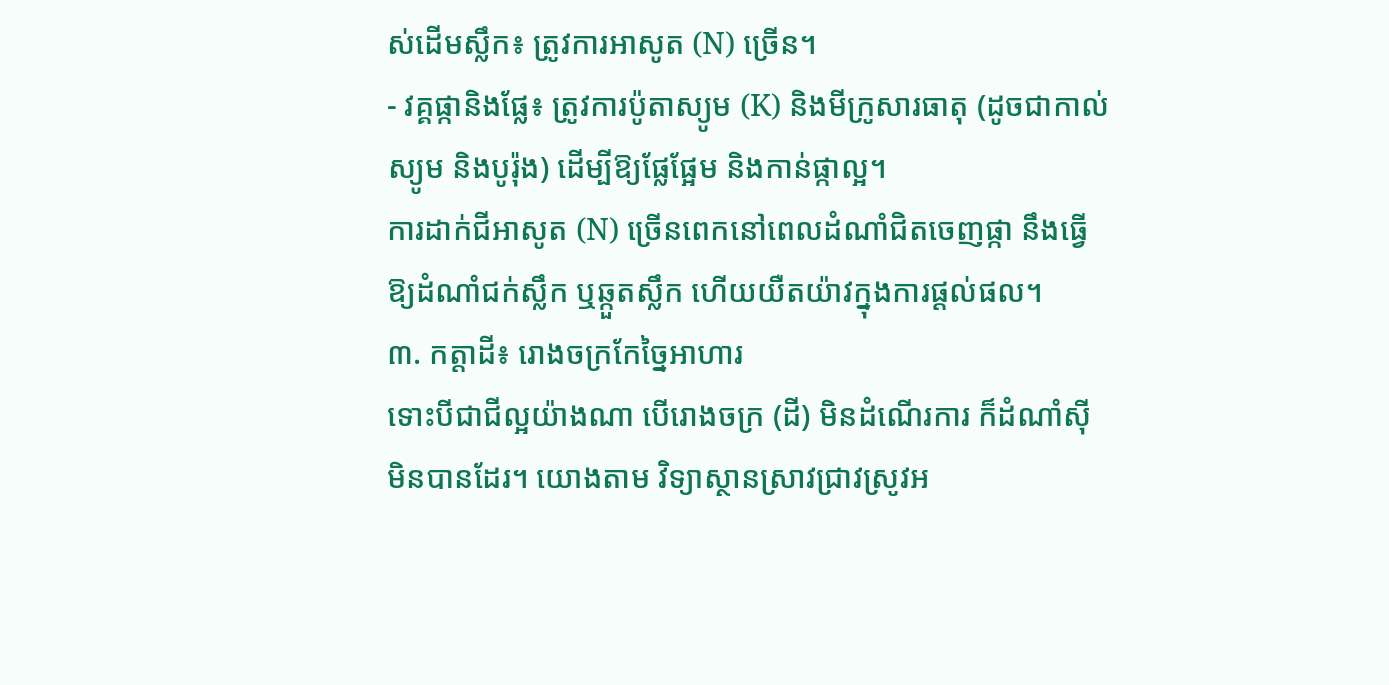ស់ដើមស្លឹក៖ ត្រូវការអាសូត (N) ច្រើន។
- វគ្គផ្កានិងផ្លែ៖ ត្រូវការប៉ូតាស្យូម (K) និងមីក្រូសារធាតុ (ដូចជាកាល់ស្យូម និងបូរ៉ុង) ដើម្បីឱ្យផ្លែផ្អែម និងកាន់ផ្កាល្អ។
ការដាក់ជីអាសូត (N) ច្រើនពេកនៅពេលដំណាំជិតចេញផ្កា នឹងធ្វើឱ្យដំណាំជក់ស្លឹក ឬឆ្កួតស្លឹក ហើយយឺតយ៉ាវក្នុងការផ្ដល់ផល។
៣. កត្តាដី៖ រោងចក្រកែច្នៃអាហារ
ទោះបីជាជីល្អយ៉ាងណា បើរោងចក្រ (ដី) មិនដំណើរការ ក៏ដំណាំស៊ីមិនបានដែរ។ យោងតាម វិទ្យាស្ថានស្រាវជ្រាវស្រូវអ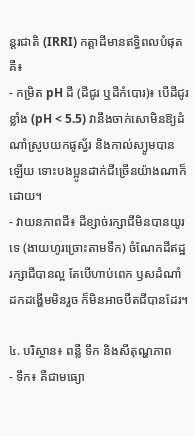ន្តរជាតិ (IRRI) កត្តាដីមានឥទ្ធិពលបំផុតគឺ៖
- កម្រិត pH ដី (ដីជូរ ឬដីកំបោរ)៖ បើដីជូរខ្លាំង (pH < 5.5) វានឹងចាក់សោមិនឱ្យដំណាំស្រូបយកផូស្វ័រ និងកាល់ស្យូមបានឡើយ ទោះបងប្អូនដាក់ជីច្រើនយ៉ាងណាក៏ដោយ។
- វាយនភាពដី៖ ដីខ្សាច់រក្សាជីមិនបានយូរទេ (ងាយហូរច្រោះតាមទឹក) ចំណែកដីឥដ្ឋរក្សាជីបានល្អ តែបើហាប់ពេក ឫសដំណាំដកដង្ហើមមិនរួច ក៏មិនអាចបឺតជីបានដែរ។

៤. បរិស្ថាន៖ ពន្លឺ ទឹក និងសីតុណ្ហភាព
- ទឹក៖ គឺជាមធ្យោ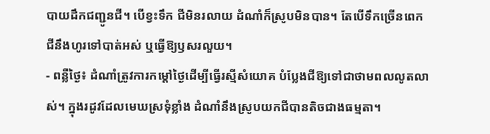បាយដឹកជញ្ជូនជី។ បើខ្វះទឹក ជីមិនរលាយ ដំណាំក៏ស្រូបមិនបាន។ តែបើទឹកច្រើនពេក ជីនឹងហូរទៅបាត់អស់ ឬធ្វើឱ្យឫសរលួយ។
- ពន្លឺថ្ងៃ៖ ដំណាំត្រូវការកម្ដៅថ្ងៃដើម្បីធ្វើរស្មីសំយោគ បំប្លែងជីឱ្យទៅជាថាមពលលូតលាស់។ ក្នុងរដូវដែលមេឃស្រទុំខ្លាំង ដំណាំនឹងស្រូបយកជីបានតិចជាងធម្មតា។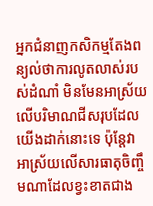អ្នកជំនាញកសិកម្មតែងពន្យល់ថាការលូតលាស់របស់ដំណាំ មិនមែនអាស្រ័យលើបរិមាណជីសរុបដែលយើងដាក់នោះទេ ប៉ុន្តែវាអាស្រ័យលើសារធាតុចិញ្ចឹមណាដែលខ្វះខាតជាង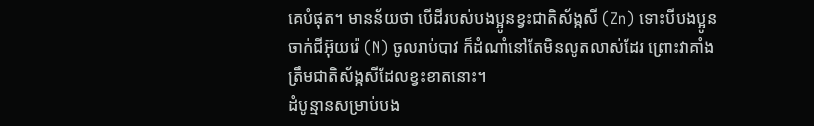គេបំផុត។ មានន័យថា បើដីរបស់បងប្អូនខ្វះជាតិស័ង្កសី (Zn) ទោះបីបងប្អូនចាក់ជីអ៊ុយរ៉េ (N) ចូលរាប់បាវ ក៏ដំណាំនៅតែមិនលូតលាស់ដែរ ព្រោះវាគាំងត្រឹមជាតិស័ង្កសីដែលខ្វះខាតនោះ។
ដំបូន្មានសម្រាប់បង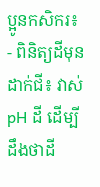ប្អូនកសិករ៖
- ពិនិត្យដីមុនដាក់ជី៖ វាស់ pH ដី ដើម្បីដឹងថាដី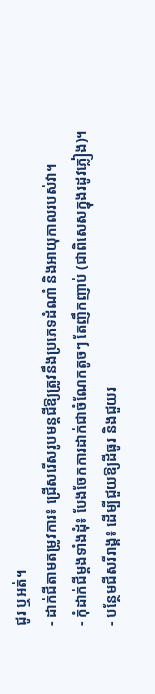ជូរ ឬអត់។
- ដាក់ជីតាមតម្រូវការ៖ ជ្រើសរើសរូបមន្តជីឱ្យត្រូវនឹងប្រភេទដំណាំ និងអាយុកាលរបស់វា។
- កុំដាក់ជីម្ដងទាំងដុំ៖ បែងចែកការដាក់ជាចំណែកតូចៗ តែញឹកញាប់ (ជាពិសេសក្នុងរដូវភ្លៀង)។
- បន្ថែមជីសរីរាង្គ៖ ដើម្បីជួយឱ្យដីធូរ និងជួយរ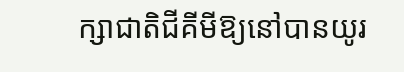ក្សាជាតិជីគីមីឱ្យនៅបានយូរ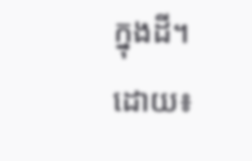ក្នុងដី។
ដោយ៖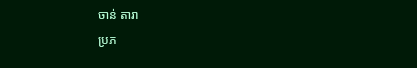ចាន់ តារា
ប្រភ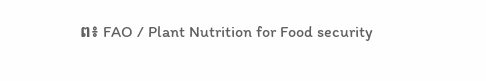ព៖ FAO / Plant Nutrition for Food security